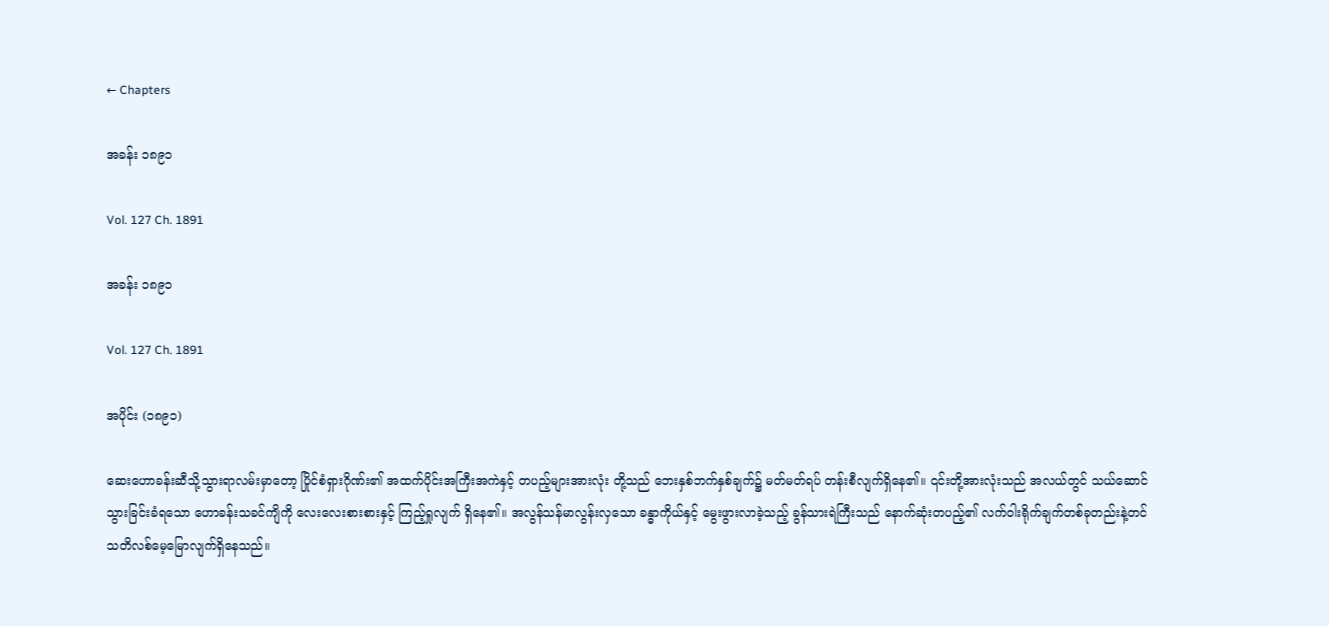← Chapters

အခန်း ၁၈၉၁

Vol. 127 Ch. 1891

အခန်း ၁၈၉၁

Vol. 127 Ch. 1891

အပိုင်း (၁၈၉၁)

ဆေးဟောခန်းဆီသို့သွားရာလမ်းမှာတော့ ပြိုင်စံရှားဂိုဏ်း၏ အထက်ပိုင်းအကြီးအကဲနှင့် တပည့်များအားလုံး တို့သည် ဘေးနှစ်ဘက်နှစ်ချက်၌ မတ်မတ်ရပ် တန်းစီလျက်ရှိနေ၏။ ၎င်းတို့အားလုံးသည် အလယ်တွင် သယ်ဆောင်သွားခြင်းခံရသော ဟောခန်းသခင်ကျိကို လေးလေးစားစားနှင့် ကြည့်ရှုလျက် ရှိနေ၏။ အလွန်သန်မာလွန်းလှသော ခန္ဓာကိုယ်နှင့် မွေးဖွားလာခဲ့သည့် ခွန်သားရဲကြီးသည် နောက်ဆုံးတပည့်၏ လက်ဝါးရိုက်ချက်တစ်ခုတည်းနဲ့တင် သတိလစ်မေ့မြောလျက်ရှိနေသည်။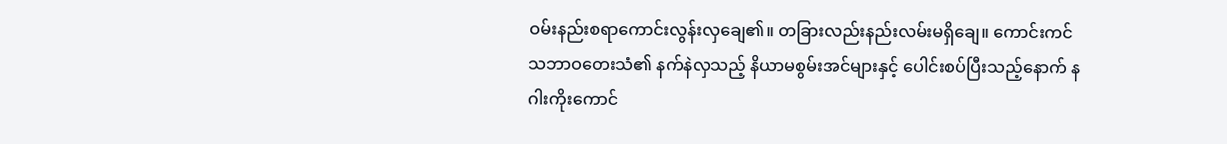ဝမ်းနည်းစရာကောင်းလွန်းလှချေ၏။ တခြားလည်းနည်းလမ်းမရှိချေ။ ကောင်းကင်သဘာဝတေးသံ၏ နက်နဲလှသည့် နိယာမစွမ်းအင်များနှင့် ပေါင်းစပ်ပြီးသည့်နောက် နဂါးကိုးကောင်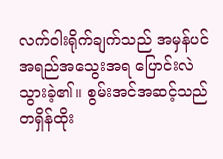လက်ဝါးရိုက်ချက်သည် အမှန်ပင် အရည်အသွေးအရ ပြောင်းလဲသွားခဲ့၏။ စွမ်းအင်အဆင့်သည် တရှိန်ထိုး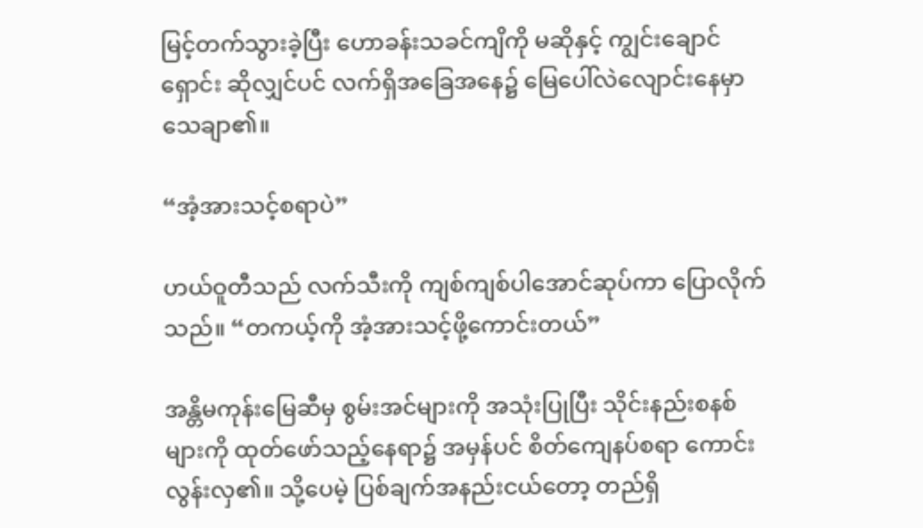မြင့်တက်သွားခဲ့ပြီး ဟောခန်းသခင်ကျိကို မဆိုနှင့် ကျွင်းချောင်ရှောင်း ဆိုလျှင်ပင် လက်ရှိအခြေအနေ၌ မြေပေါ်လဲလျောင်းနေမှာ သေချာ၏။

“အံ့အားသင့်စရာပဲ”

ဟယ်ဝူတီသည် လက်သီးကို ကျစ်ကျစ်ပါအောင်ဆုပ်ကာ ပြောလိုက်သည်။ “တကယ့်ကို အံ့အားသင့်ဖို့ကောင်းတယ်”

အန္တိမကုန်းမြေဆီမှ စွမ်းအင်များကို အသုံးပြုပြီး သိုင်းနည်းစနစ်များကို ထုတ်ဖော်သည့်နေရာ၌ အမှန်ပင် စိတ်ကျေနပ်စရာ ကောင်းလွန်းလှ၏။ သို့ပေမဲ့ ပြစ်ချက်အနည်းငယ်တော့ တည်ရှိ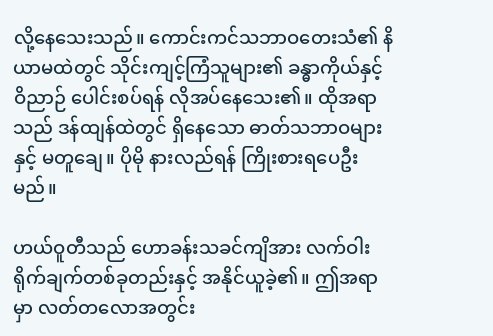လို့နေသေးသည်။ ကောင်းကင်သဘာဝတေးသံ၏ နိယာမထဲတွင် သိုင်းကျင့်ကြံသူများ၏ ခန္ဓာကိုယ်နှင့် ဝိညာဉ် ပေါင်းစပ်ရန် လိုအပ်နေသေး၏။ ထိုအရာသည် ဒန်ထျန်ထဲတွင် ရှိနေသော ဓာတ်သဘာဝများနှင့် မတူချေ။ ပိုမို နားလည်ရန် ကြိုးစားရပေဦးမည်။

ဟယ်ဝူတီသည် ဟောခန်းသခင်ကျိအား လက်ဝါးရိုက်ချက်တစ်ခုတည်းနှင့် အနိုင်ယူခဲ့၏။ ဤအရာမှာ လတ်တလောအတွင်း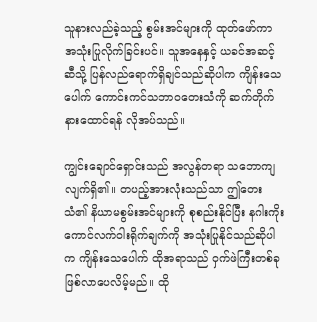သူနားလည်ခဲ့သည့် စွမ်းအင်များကို ထုတ်ဖော်ကာ အသုံးပြုလိုက်ခြင်းပင်။ သူအနေနှင့် ယခင်အဆင့်ဆီသို့ ပြန်လည်ရောက်ရှိချင်သည်ဆိုပါက ကျိန်းသေပေါက် ကောင်းကင်သဘာဝတေးသံကို ဆက်တိုက်နားထောင်ရန် လိုအပ်သည်။

ကျွင်းချောင်ရှောင်းသည် အလွန်တရာ သဘောကျလျက်ရှိ၏။ တပည့်အားလုံးသည်သာ ဤတေးသံ၏ နိယာမစွမ်းအင်များကို စုစည်းနိုင်ပြီး နဂါးကိုးကောင်လက်ဝါးရိုက်ချက်ကို အသုံးပြုနိုင်သည်ဆိုပါက ကျိန်းသေပေါက် ထိုအရာသည် ဝှက်ဖဲကြီးတစ်ခု ဖြစ်လာပေလိမ့်မည်။ ထို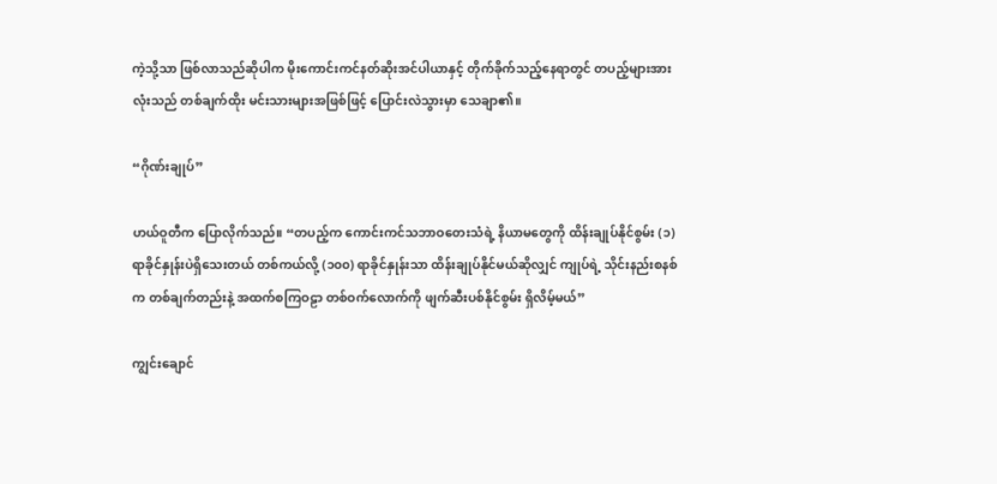ကဲ့သို့သာ ဖြစ်လာသည်ဆိုပါက မိုးကောင်းကင်နတ်ဆိုးအင်ပါယာနှင့် တိုက်ခိုက်သည့်နေရာတွင် တပည့်များအားလုံးသည် တစ်ချက်ထိုး မင်းသားများအဖြစ်ဖြင့် ပြောင်းလဲသွားမှာ သေချာ၏။

“ဂိုဏ်းချုပ်”

ဟယ်ဝူတီက ပြောလိုက်သည်။ “တပည့်က ကောင်းကင်သဘာဝတေးသံရဲ့ နိယာမတွေကို ထိန်းချုပ်နိုင်စွမ်း (၁) ရာခိုင်နှုန်းပဲရှိသေးတယ် တစ်ကယ်လို့ (၁၀၀) ရာခိုင်နှုန်းသာ ထိန်းချုပ်နိုင်မယ်ဆိုလျှင် ကျုပ်ရဲ့ သိုင်းနည်းစနစ်က တစ်ချက်တည်းနဲ့ အထက်စကြဝဠာ တစ်ဝက်လောက်ကို ဖျက်ဆီးပစ်နိုင်စွမ်း ရှိလိမ့်မယ်”

ကျွင်းချောင်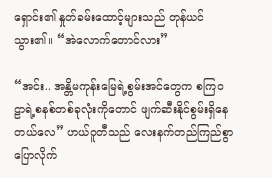ရှောင်း၏ နှုတ်ခမ်းထောင့်များသည် တုန်ယင်သွား၏။ “အဲလောက်တောင်လား”

“အင်း.. အန္တိမကုန်းမြေရဲ့စွမ်းအင်တွေက စကြဝဠာရဲ့စနစ်တစ်ခုလုံးကိုတောင် ဖျက်ဆီးနိုင်စွမ်းရှိနေတယ်လေ” ဟယ်ဝူတီသည် လေးနက်တည်ကြည်စွာ ပြောလိုက်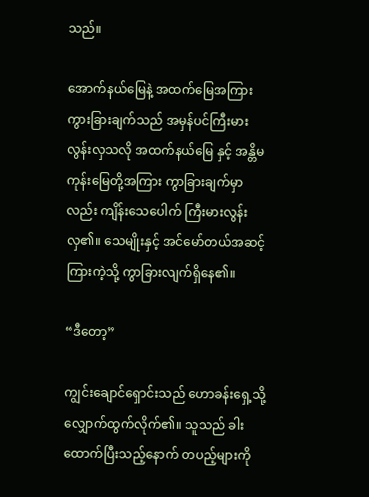သည်။

အောက်နယ်မြေနဲ့ အထက်မြေအကြား ကွားခြားချက်သည် အမှန်ပင်ကြီးမားလွန်းလှသလို အထက်နယ်မြေ နှင့် အန္တိမကုန်းမြေတို့အကြား ကွာခြားချက်မှာလည်း ကျိန်းသေပေါက် ကြီးမားလွန်းလှ၏။ သေမျိုးနှင့် အင်မော်တယ်အဆင့်ကြားကဲ့သို့ ကွာခြားလျက်ရှိနေ၏။

“ဒီတော့”

ကျွင်းချောင်ရှောင်းသည် ဟောခန်းရှေ့သို့ လျှောက်ထွက်လိုက်၏။ သူသည် ခါးထောက်ပြီးသည့်နောက် တပည့်များကို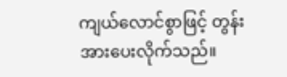ကျယ်လောင်စွာဖြင့် တွန်းအားပေးလိုက်သည်။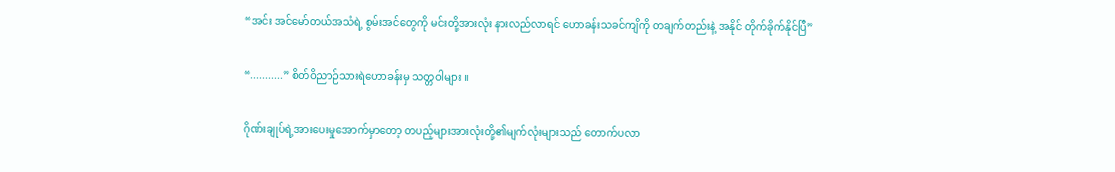“အင်း အင်မော်တယ်အသံရဲ့ စွမ်းအင်တွေကို မင်းတို့အားလုံး နားလည်လာရင် ဟောခန်းသခင်ကျိကို တချက်တည်းနဲ့ အနိုင် တိုက်ခိုက်နိုင်ပြီ”

“...........” စိတ်ဝိညာဉ်သားရဲဟောခန်းမှ သတ္တဝါများ ။

ဂိုဏ်းချုပ်ရဲ့အားပေးမှုအောက်မှာတော့ တပည့်များအားလုံးတို့၏မျက်လုံးများသည် တောက်ပလာ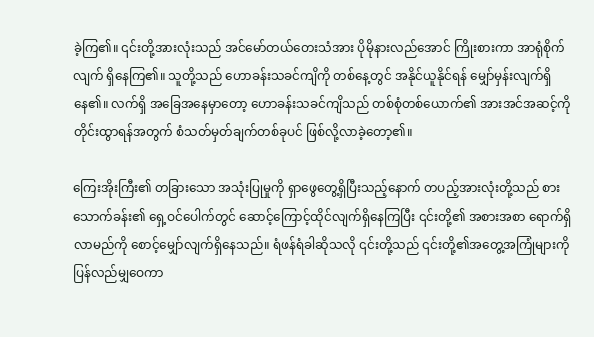ခဲ့ကြ၏။ ၎င်းတို့အားလုံးသည် အင်မော်တယ်တေးသံအား ပိုမိုနားလည်အောင် ကြိုးစားကာ အာရုံစိုက်လျက် ရှိနေကြ၏။ သူတို့သည် ဟောခန်းသခင်ကျိကို တစ်နေ့တွင် အနိုင်ယူနိုင်ရန် မျှော်မှန်းလျက်ရှိနေ၏။ လက်ရှိ အခြေအနေမှာတော့ ဟောခန်းသခင်ကျိသည် တစ်စုံတစ်ယောက်၏ အားအင်အဆင့်ကို တိုင်းထွာရန်အတွက် စံသတ်မှတ်ချက်တစ်ခုပင် ဖြစ်လို့လာခဲ့တော့၏။

ကြေးအိုးကြီး၏ တခြားသော အသုံးပြုမှုကို ရှာဖွေတွေ့ရှိပြီးသည့်နောက် တပည့်အားလုံးတို့သည် စားသောက်ခန်း၏ ရှေ့ဝင်ပေါက်တွင် ဆောင့်ကြောင့်ထိုင်လျက်ရှိနေကြပြီး ၎င်းတို့၏ အစားအစာ ရောက်ရှိ လာမည်ကို စောင့်မျှော်လျက်ရှိနေသည်။ ရံဖန်ရံခါဆိုသလို ၎င်းတို့သည် ၎င်းတို့၏အတွေ့အကြုံများကို ပြန်လည်မျှဝေကာ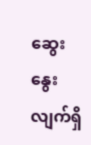ဆွေးနွေးလျက်ရှိ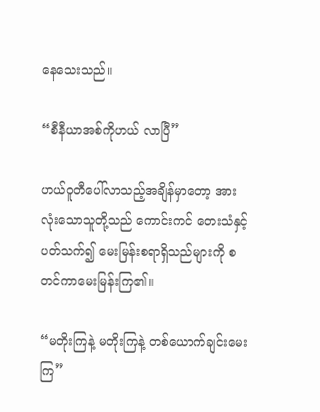နေသေးသည်။

“စီနီယာအစ်ကိုဟယ် လာပြီ”

ဟယ်ဝူတီပေါ်လာသည့်အချိန်မှာတော့ အားလုံးသောသူတို့သည် ကောင်းကင် တေးသံနှင့်ပတ်သက်၍ မေးမြန်းစရာရှိသည်များကို စတင်ကာမေးမြန်းကြ၏။

“မတိုးကြနဲ့ မတိုးကြနဲ့ တစ်ယောက်ချင်းမေးကြ”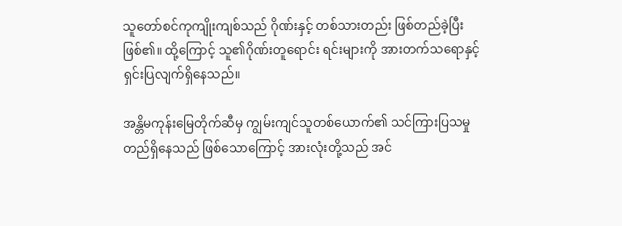သူတော်စင်ကုကျိုးကျစ်သည် ဂိုဏ်းနှင့် တစ်သားတည်း ဖြစ်တည်ခဲ့ပြီးဖြစ်၏။ ထို့ကြောင့် သူ၏ဂိုဏ်းတူရောင်း ရင်းများကို အားတက်သရောနှင့်ရှင်းပြလျက်ရှိနေသည်။

အန္တိမကုန်းမြေတိုက်ဆီမှ ကျွမ်းကျင်သူတစ်ယောက်၏ သင်ကြားပြသမှု တည်ရှိနေသည် ဖြစ်သောကြောင့် အားလုံးတို့သည် အင်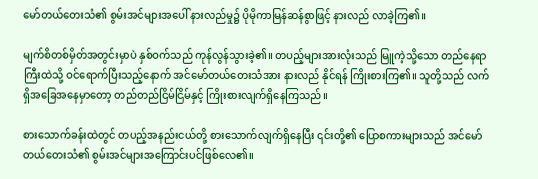မော်တယ်တေးသံ၏ စွမ်းအင်များအပေါ် နားလည်မှု၌ ပိုမိုကာမြန်ဆန်စွာဖြင့် နားလည် လာခဲ့ကြ၏။

မျက်စိတစ်မှိတ်အတွင်းမှာပဲ နှစ်ဝက်သည် ကုန်လွန်သွားခဲ့၏။ တပည့်များအားလုံးသည် မြူကဲ့သို့သော တည်နေရာကြီးထဲသို့ ဝင်ရောက်ပြီးသည့်နောက် အင်မော်တယ်တေးသံအား နားလည် နိုင်ရန် ကြိုးစားကြ၏။ သူတို့သည် လက်ရှိအခြေအနေမှာတော့ တည်တည်ငြိမ်ငြိမ်နှင့် ကြိုးစားလျက်ရှိနေကြသည်။

စားသောက်ခန်းထဲတွင် တပည့်အနည်းငယ်တို့ စားသောက်လျက်ရှိနေပြီး ၎င်းတို့၏ ပြောစကားများသည် အင်မော်တယ်တေးသံ၏ စွမ်းအင်များအကြောင်းပင်ဖြစ်လေ၏။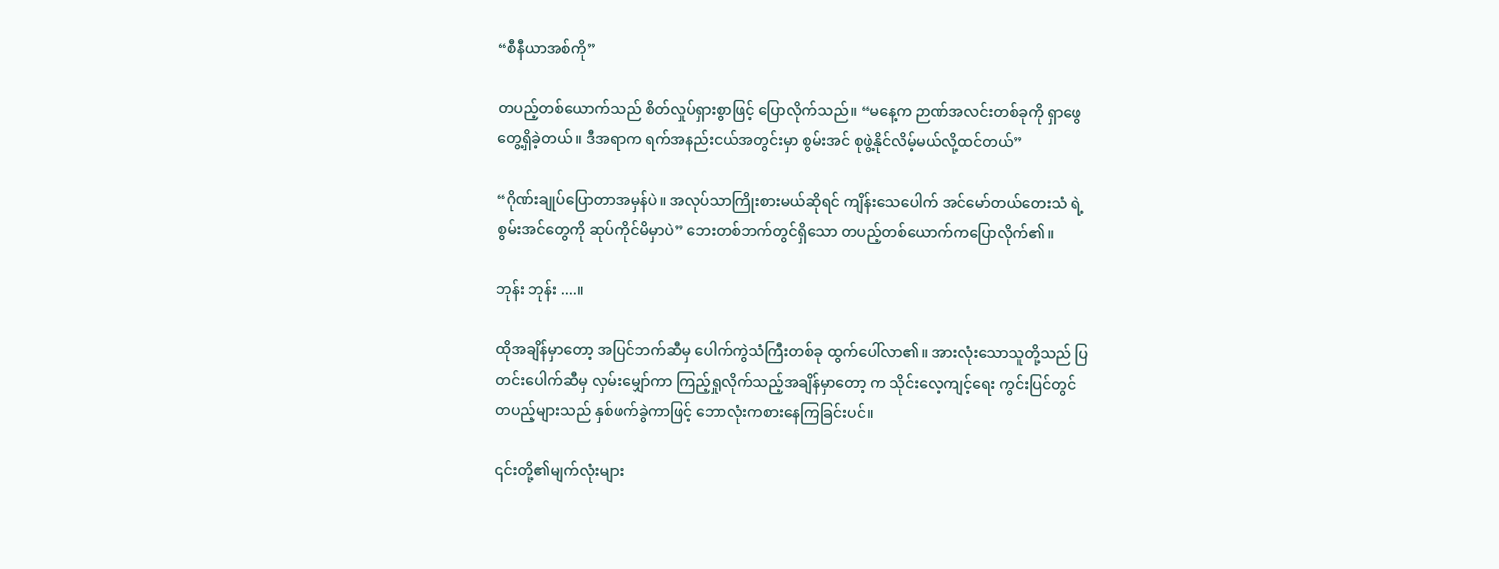“စီနီယာအစ်ကို”

တပည့်တစ်ယောက်သည် စိတ်လှုပ်ရှားစွာဖြင့် ပြောလိုက်သည်။ “မနေ့က ဉာဏ်အလင်းတစ်ခုကို ရှာဖွေတွေ့ရှိခဲ့တယ်။ ဒီအရာက ရက်အနည်းငယ်အတွင်းမှာ စွမ်းအင် စုဖွဲ့နိုင်လိမ့်မယ်လို့ထင်တယ်”

“ဂိုဏ်းချုပ်ပြောတာအမှန်ပဲ။ အလုပ်သာကြိုးစားမယ်ဆိုရင် ကျိန်းသေပေါက် အင်မော်တယ်တေးသံ ရဲ့ စွမ်းအင်တွေကို ဆုပ်ကိုင်မိမှာပဲ” ဘေးတစ်ဘက်တွင်ရှိသော တပည့်တစ်ယောက်ကပြောလိုက်၏။

ဘုန်း ဘုန်း ....။

ထိုအချိန်မှာတော့ အပြင်ဘက်ဆီမှ ပေါက်ကွဲသံကြီးတစ်ခု ထွက်ပေါ်လာ၏။ အားလုံးသောသူတို့သည် ပြတင်းပေါက်ဆီမှ လှမ်းမျှော်ကာ ကြည့်ရှုလိုက်သည့်အချိန်မှာတော့ က သိုင်းလေ့ကျင့်ရေး ကွင်းပြင်တွင် တပည့်များသည် နှစ်ဖက်ခွဲကာဖြင့် ဘောလုံးကစားနေကြခြင်းပင်။

၎င်းတို့၏မျက်လုံးများ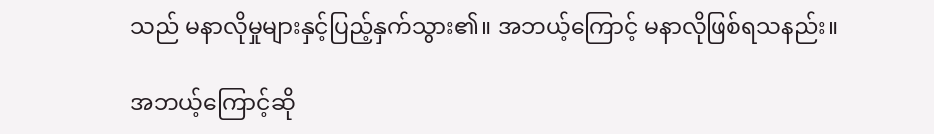သည် မနာလိုမှုများနှင့်ပြည့်နှက်သွား၏။ အဘယ့်ကြောင့် မနာလိုဖြစ်ရသနည်း။

အဘယ့်ကြောင့်ဆို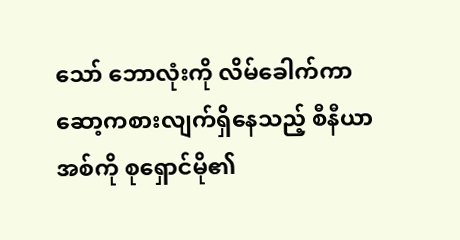သော် ဘောလုံးကို လိမ်ခေါက်ကာ ဆော့ကစားလျက်ရှိနေသည့် စီနီယာအစ်ကို စုရှောင်မို၏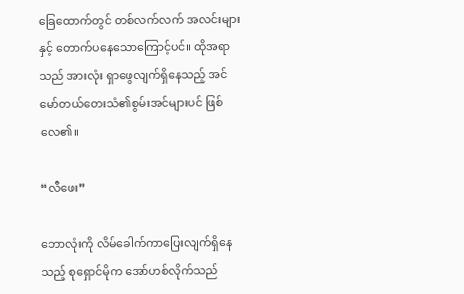ခြေထောက်တွင် တစ်လက်လက် အလင်းများနှင့် တောက်ပနေသောကြောင့်ပင်။ ထိုအရာသည် အားလုံး ရှာဖွေလျက်ရှိနေသည့် အင်မော်တယ်တေးသံ၏စွမ်းအင်များပင် ဖြစ်လေ၏။

“လီဖေး”

ဘောလုံးကို လိမ်ခေါက်ကာပြေးလျက်ရှိနေသည့် စုရှောင်မိုက အော်ဟစ်လိုက်သည်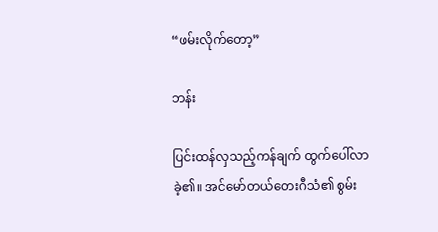“ဖမ်းလိုက်တော့”

ဘန်း

ပြင်းထန်လှသည့်ကန်ချက် ထွက်ပေါ်လာခဲ့၏။ အင်မော်တယ်တေးဂီသံ၏ စွမ်း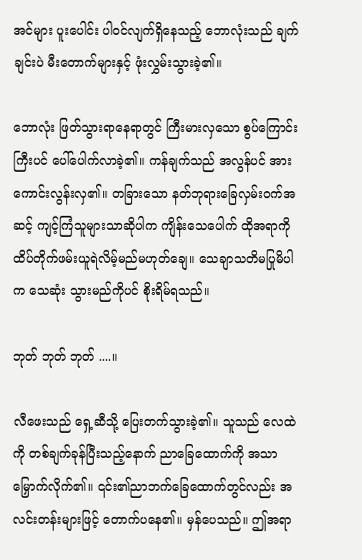အင်များ ပူးပေါင်း ပါဝင်လျက်ရှိနေသည့် ဘောလုံးသည် ချက်ချင်းပဲ မီးတောက်များနှင့် ဖုံးလွှမ်းသွားခဲ့၏။

ဘောလုံး ဖြတ်သွားရာနေရာတွင် ကြီးမားလှသော စွပ်ကြောင်းကြီးပင် ပေါ်ပေါက်လာခဲ့၏။ ကန်ချက်သည် အလွန်ပင် အားကောင်းလွန်းလှ၏။ တခြားသော နတ်ဘုရားခြေလှမ်းဝက်အဆင့် ကျင့်ကြံသူများသာဆိုပါက ကျိန်းသေပေါက် ထိုအရာကို ထိပ်တိုက်ဖမ်းယူရဲလိမ့်မည်မဟုတ်ချေ။ သေချာသတိမပြုမိပါက သေဆုံး သွားမည်ကိုပင် စိုးရိမ်ရသည်။

ဘုတ် ဘုတ် ဘုတ် ....။

လီဖေးသည် ရှေ့ဆီသို့ ပြေးတက်သွားခဲ့၏။ သူသည် လေထဲကို တစ်ချက်ခုန်ပြီးသည့်နောက် ညာခြေထောက်ကို အသာမြှောက်လိုက်၏။ ၎င်း၏ညာဘက်ခြေထောက်တွင်လည်း အလင်းတန်းများဖြင့်‌ တောက်ပနေ၏။ မှန်ပေသည်။ ဤအရာ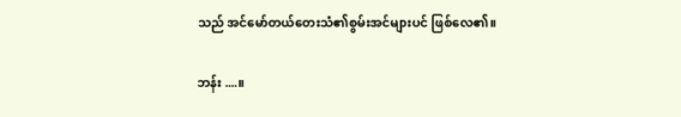သည် အင်မော်တယ်တေးသံ၏စွမ်းအင်များပင် ဖြစ်လေ၏။

ဘန်း ....။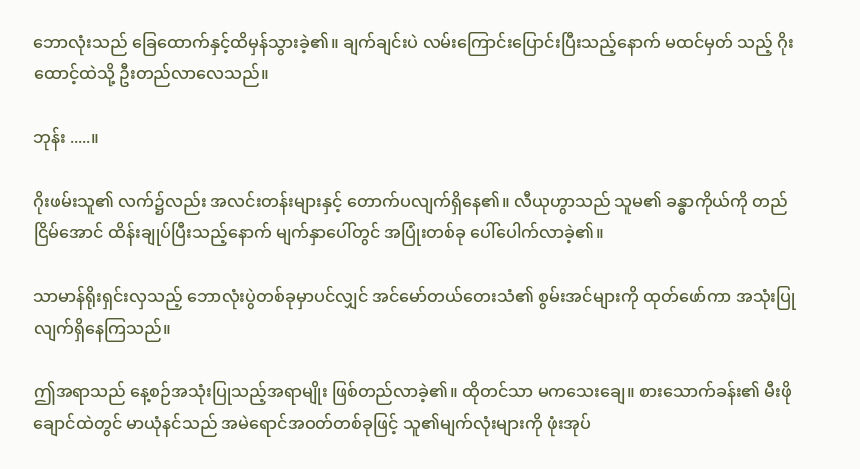ဘောလုံးသည် ခြေထောက်နှင့်ထိမှန်သွားခဲ့၏။ ချက်ချင်းပဲ လမ်းကြောင်းပြောင်းပြီးသည့်နောက် မထင်မှတ် သည့် ဂိုးထောင့်ထဲသို့ ဦးတည်လာလေသည်။

ဘုန်း .....။

ဂိုးဖမ်းသူ၏ လက်၌လည်း အလင်းတန်းများနှင့် တောက်ပလျက်ရှိနေ၏။ လီယုဟွာသည် သူမ၏ ခန္ဓာကိုယ်ကို တည်ငြိမ်အောင် ထိန်းချုပ်ပြီးသည့်နောက် မျက်နှာပေါ်တွင် အပြုံးတစ်ခု ပေါ်ပေါက်လာခဲ့၏။

သာမာန်ရိုးရှင်းလှသည့် ဘောလုံးပွဲတစ်ခုမှာပင်လျှင် အင်မော်တယ်တေးသံ၏ စွမ်းအင်များကို ထုတ်ဖော်ကာ အသုံးပြုလျက်ရှိနေကြသည်။

ဤအရာသည် နေ့စဉ်အသုံးပြုသည့်အရာမျိုး ဖြစ်တည်လာခဲ့၏။ ထိုတင်သာ မကသေးချေ။ စားသောက်ခန်း၏ မီးဖိုချောင်ထဲတွင် မာယုံနင်သည် အမဲရောင်အဝတ်တစ်ခုဖြင့် သူ၏မျက်လုံးများကို ဖုံးအုပ်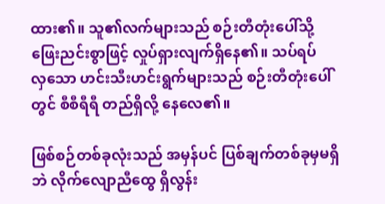ထား၏။ သူ၏လက်များသည် စဉ်းတီတုံးပေါ်သို့ ဖြေးညင်းစွာဖြင့် လှုပ်ရှားလျက်ရှိနေ၏။ သပ်ရပ်လှ‌သော ဟင်းသီးဟင်းရွက်များသည် စဉ်းတီတုံးပေါ်တွင် စီစီရီရီ တည်ရှိလို့ နေလေ၏။

ဖြစ်စဉ်တစ်ခုလုံးသည် အမှန်ပင် ပြစ်ချက်တစ်ခုမှမရှိဘဲ လိုက်လျောညီထွေ ရှိလွန်း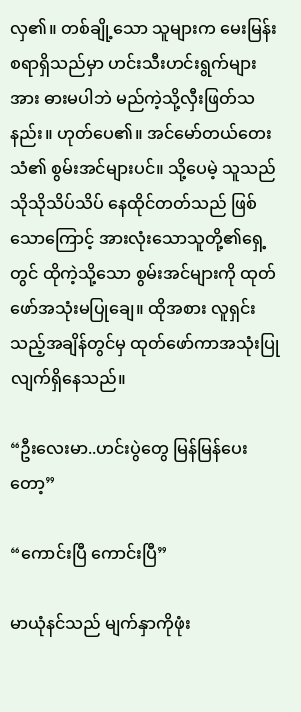လှ၏။ တစ်ချို့သော သူများက မေးမြန်းစရာရှိသည်မှာ ဟင်းသီးဟင်းရွက်များအား ဓားမပါဘဲ မည်ကဲ့သို့လှီးဖြတ်သနည်း။ ဟုတ်ပေ၏။ အင်မော်တယ်တေးသံ၏ စွမ်းအင်များပင်။ သို့ပေမဲ့ သူသည် သိုသိုသိပ်သိပ် နေထိုင်တတ်သည် ဖြစ်သောကြောင့် အားလုံးသောသူတို့၏ရှေ့တွင် ထိုကဲ့သို့သော စွမ်းအင်များကို ထုတ်ဖော်အသုံးမပြုချေ။ ထိုအစား လူရှင်းသည့်အချိန်တွင်မှ ထုတ်ဖော်ကာအသုံးပြုလျက်ရှိနေသည်။

“ဦးလေးမာ..ဟင်းပွဲတွေ မြန်မြန်ပေးတော့”

“ကောင်းပြီ ကောင်းပြီ”

မာယုံနင်သည် မျက်နှာကိုဖုံး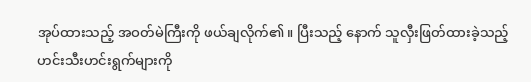အုပ်ထားသည့် အဝတ်မဲကြီးကို ဖယ်ချလိုက်၏။ ပြီးသည့် နောက် သူလှီးဖြတ်ထားခဲ့သည့် ဟင်းသီးဟင်းရွက်များကို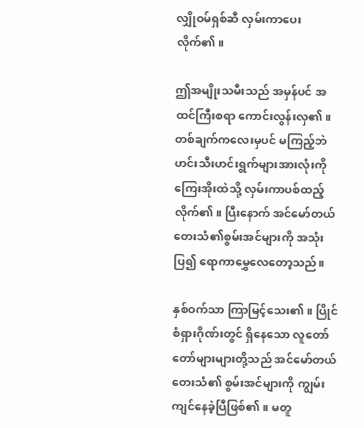လျှိုဝမ်ရှစ်ဆီ လှမ်းကာပေးလိုက်၏။

ဤအမျိုးသမီးသည် အမှန်ပင် အထင်ကြီးစရာ ကောင်းလွန်းလှ၏။ တစ်ချက်ကလေးမှပင် မကြည့်ဘဲ ဟင်းသီးဟင်းရွက်များအားလုံးကို ကြေးအိုးထဲသို့ လှမ်းကာပစ်ထည့်လိုက်၏။ ပြီးနောက် အင်မော်တယ်တေးသံ၏စွမ်းအင်များကို အသုံးပြ၍ ရောကာမွှေလေတော့သည်။

နှစ်ဝက်သာ ကြာမြင့်သေး၏။ ပြိုင်စံရှားဂိုဏ်းတွင် ရှိနေသော လူတော်တော်များများတို့သည် အင်မော်တယ် တေးသံ၏ စွမ်းအင်များကို ကျွမ်းကျင်နေခဲ့ပြီဖြစ်၏။ မတူ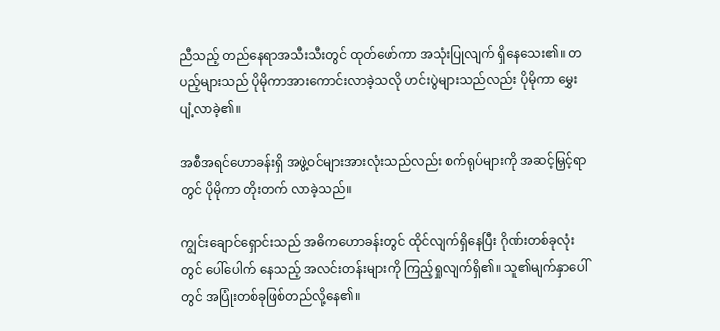ညီသည့် တည်နေရာအသီးသီးတွင် ထုတ်ဖော်ကာ အသုံးပြုလျက် ရှိနေသေး၏။ တပည့်များသည် ပိုမိုကာအားကောင်းလာခဲ့သလို ဟင်းပွဲများသည်လည်း ပိုမိုကာ မွှေးပျံ့လာခဲ့၏။

အစီအရင်ဟောခန်းရှိ အဖွဲ့ဝင်များအားလုံးသည်လည်း စက်ရုပ်များကို အဆင့်မြှင့်ရာတွင် ပိုမိုကာ တိုးတက် လာခဲ့သည်။

ကျွင်းချောင်ရှောင်းသည် အဓိကဟောခန်းတွင် ထိုင်လျက်ရှိနေပြီး ဂိုဏ်းတစ်ခုလုံးတွင် ပေါ်ပေါက် နေသည့် အလင်းတန်းများကို ကြည့်ရှုလျက်ရှိ၏။ သူ၏မျက်နှာပေါ်တွင် အပြုံးတစ်ခုဖြစ်တည်လို့နေ၏။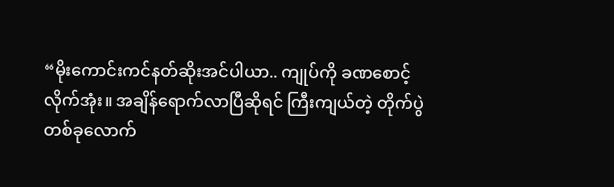“မိုးကောင်းကင်နတ်ဆိုးအင်ပါယာ.. ကျုပ်ကို ခဏစောင့်လိုက်အုံး။ အချိန်ရောက်လာပြီဆိုရင် ကြီးကျယ်တဲ့ တိုက်ပွဲတစ်ခုလောက်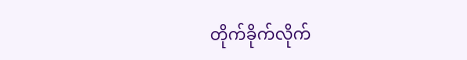တိုက်ခိုက်လိုက်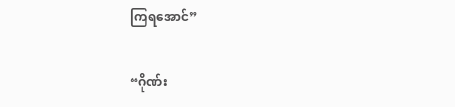ကြရအောင်”

“ဂိုဏ်း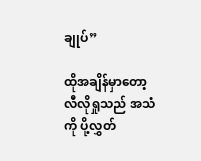ချုပ်”

ထိုအချိန်မှာတော့ လီလိုရှုသည် အသံကို ပို့လွှတ်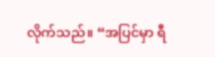လိုက်သည်။ “အပြင်မှာ ရီ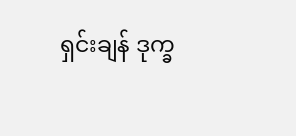ရှင်းချန် ဒုက္ခ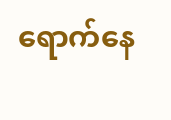ရောက်နေ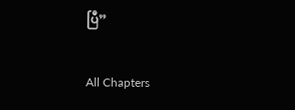ပြီ”

All Chapters